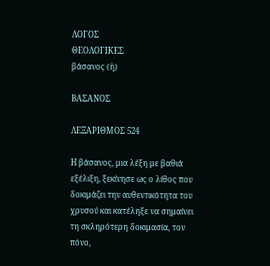ΛΟΓΟΣ
ΘΕΟΛΟΓΙΚΕΣ
βάσανος (ἡ)

ΒΑΣΑΝΟΣ

ΛΕΞΑΡΙΘΜΟΣ 524

Η βάσανος, μια λέξη με βαθιά εξέλιξη, ξεκίνησε ως ο λίθος που δοκιμάζει την αυθεντικότητα του χρυσού και κατέληξε να σημαίνει τη σκληρότερη δοκιμασία, τον πόνο,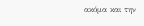ακόμα και την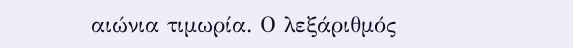αιώνια τιμωρία. Ο λεξάριθμός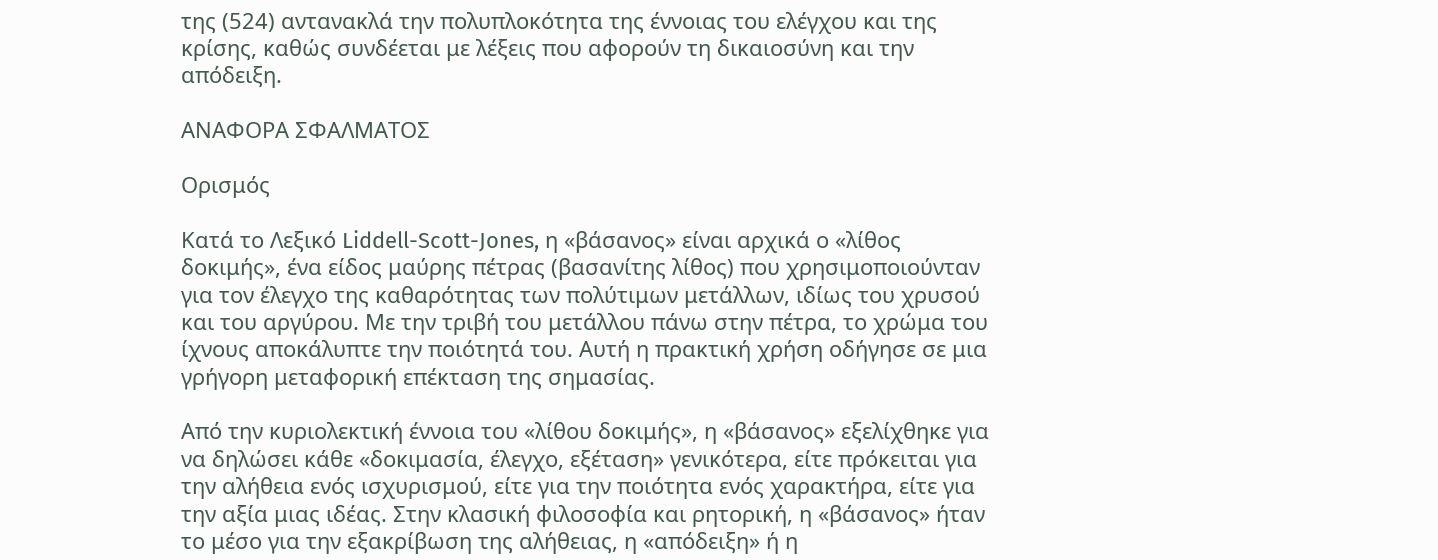της (524) αντανακλά την πολυπλοκότητα της έννοιας του ελέγχου και της κρίσης, καθώς συνδέεται με λέξεις που αφορούν τη δικαιοσύνη και την απόδειξη.

ΑΝΑΦΟΡΑ ΣΦΑΛΜΑΤΟΣ

Ορισμός

Κατά το Λεξικό Liddell-Scott-Jones, η «βάσανος» είναι αρχικά ο «λίθος δοκιμής», ένα είδος μαύρης πέτρας (βασανίτης λίθος) που χρησιμοποιούνταν για τον έλεγχο της καθαρότητας των πολύτιμων μετάλλων, ιδίως του χρυσού και του αργύρου. Με την τριβή του μετάλλου πάνω στην πέτρα, το χρώμα του ίχνους αποκάλυπτε την ποιότητά του. Αυτή η πρακτική χρήση οδήγησε σε μια γρήγορη μεταφορική επέκταση της σημασίας.

Από την κυριολεκτική έννοια του «λίθου δοκιμής», η «βάσανος» εξελίχθηκε για να δηλώσει κάθε «δοκιμασία, έλεγχο, εξέταση» γενικότερα, είτε πρόκειται για την αλήθεια ενός ισχυρισμού, είτε για την ποιότητα ενός χαρακτήρα, είτε για την αξία μιας ιδέας. Στην κλασική φιλοσοφία και ρητορική, η «βάσανος» ήταν το μέσο για την εξακρίβωση της αλήθειας, η «απόδειξη» ή η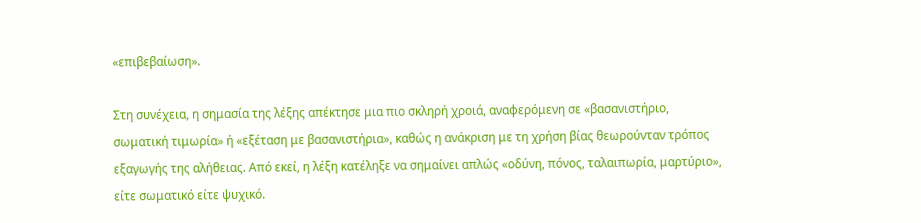«επιβεβαίωση».

Στη συνέχεια, η σημασία της λέξης απέκτησε μια πιο σκληρή χροιά, αναφερόμενη σε «βασανιστήριο, σωματική τιμωρία» ή «εξέταση με βασανιστήρια», καθώς η ανάκριση με τη χρήση βίας θεωρούνταν τρόπος εξαγωγής της αλήθειας. Από εκεί, η λέξη κατέληξε να σημαίνει απλώς «οδύνη, πόνος, ταλαιπωρία, μαρτύριο», είτε σωματικό είτε ψυχικό.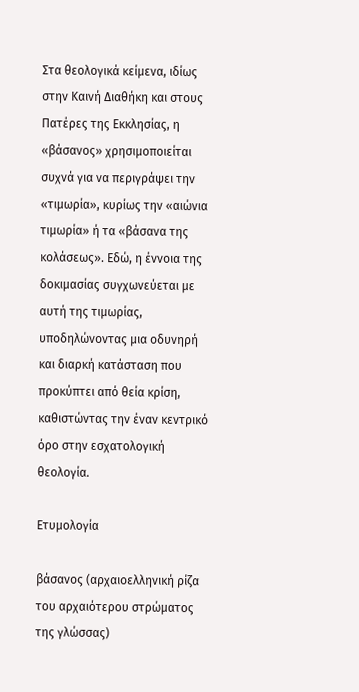Στα θεολογικά κείμενα, ιδίως στην Καινή Διαθήκη και στους Πατέρες της Εκκλησίας, η «βάσανος» χρησιμοποιείται συχνά για να περιγράψει την «τιμωρία», κυρίως την «αιώνια τιμωρία» ή τα «βάσανα της κολάσεως». Εδώ, η έννοια της δοκιμασίας συγχωνεύεται με αυτή της τιμωρίας, υποδηλώνοντας μια οδυνηρή και διαρκή κατάσταση που προκύπτει από θεία κρίση, καθιστώντας την έναν κεντρικό όρο στην εσχατολογική θεολογία.

Ετυμολογία

βάσανος (αρχαιοελληνική ρίζα του αρχαιότερου στρώματος της γλώσσας)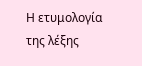Η ετυμολογία της λέξης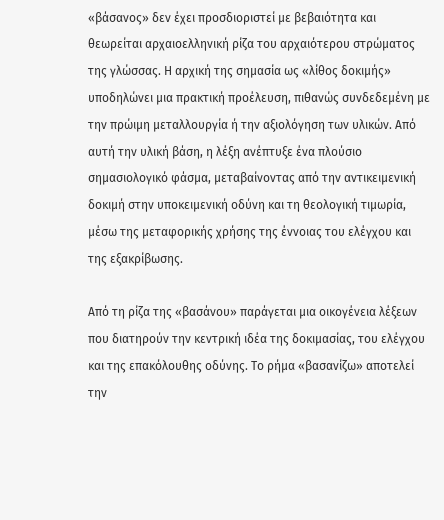«βάσανος» δεν έχει προσδιοριστεί με βεβαιότητα και θεωρείται αρχαιοελληνική ρίζα του αρχαιότερου στρώματος της γλώσσας. Η αρχική της σημασία ως «λίθος δοκιμής» υποδηλώνει μια πρακτική προέλευση, πιθανώς συνδεδεμένη με την πρώιμη μεταλλουργία ή την αξιολόγηση των υλικών. Από αυτή την υλική βάση, η λέξη ανέπτυξε ένα πλούσιο σημασιολογικό φάσμα, μεταβαίνοντας από την αντικειμενική δοκιμή στην υποκειμενική οδύνη και τη θεολογική τιμωρία, μέσω της μεταφορικής χρήσης της έννοιας του ελέγχου και της εξακρίβωσης.

Από τη ρίζα της «βασάνου» παράγεται μια οικογένεια λέξεων που διατηρούν την κεντρική ιδέα της δοκιμασίας, του ελέγχου και της επακόλουθης οδύνης. Το ρήμα «βασανίζω» αποτελεί την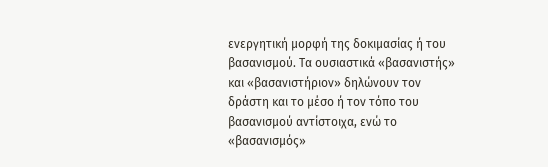ενεργητική μορφή της δοκιμασίας ή του βασανισμού. Τα ουσιαστικά «βασανιστής» και «βασανιστήριον» δηλώνουν τον δράστη και το μέσο ή τον τόπο του βασανισμού αντίστοιχα, ενώ το «βασανισμός»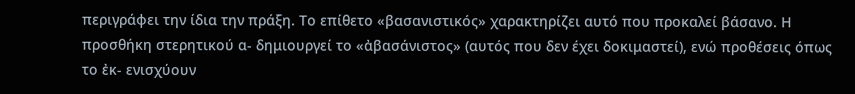περιγράφει την ίδια την πράξη. Το επίθετο «βασανιστικός» χαρακτηρίζει αυτό που προκαλεί βάσανο. Η προσθήκη στερητικού α- δημιουργεί το «ἀβασάνιστος» (αυτός που δεν έχει δοκιμαστεί), ενώ προθέσεις όπως το ἐκ- ενισχύουν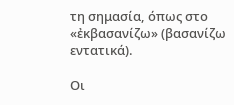τη σημασία, όπως στο «ἐκβασανίζω» (βασανίζω εντατικά).

Οι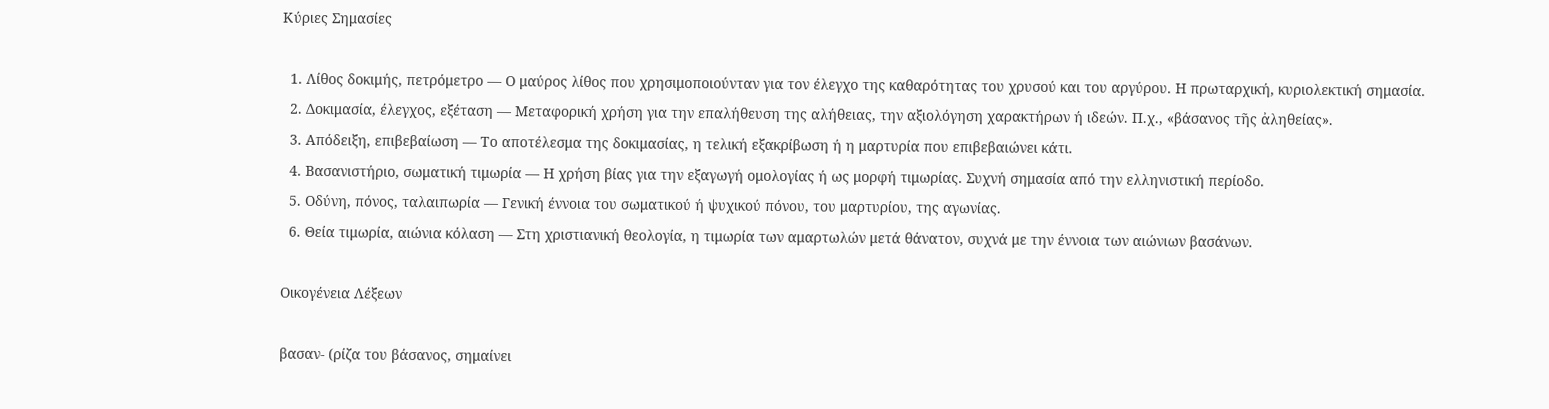Κύριες Σημασίες

  1. Λίθος δοκιμής, πετρόμετρο — Ο μαύρος λίθος που χρησιμοποιούνταν για τον έλεγχο της καθαρότητας του χρυσού και του αργύρου. Η πρωταρχική, κυριολεκτική σημασία.
  2. Δοκιμασία, έλεγχος, εξέταση — Μεταφορική χρήση για την επαλήθευση της αλήθειας, την αξιολόγηση χαρακτήρων ή ιδεών. Π.χ., «βάσανος τῆς ἀληθείας».
  3. Απόδειξη, επιβεβαίωση — Το αποτέλεσμα της δοκιμασίας, η τελική εξακρίβωση ή η μαρτυρία που επιβεβαιώνει κάτι.
  4. Βασανιστήριο, σωματική τιμωρία — Η χρήση βίας για την εξαγωγή ομολογίας ή ως μορφή τιμωρίας. Συχνή σημασία από την ελληνιστική περίοδο.
  5. Οδύνη, πόνος, ταλαιπωρία — Γενική έννοια του σωματικού ή ψυχικού πόνου, του μαρτυρίου, της αγωνίας.
  6. Θεία τιμωρία, αιώνια κόλαση — Στη χριστιανική θεολογία, η τιμωρία των αμαρτωλών μετά θάνατον, συχνά με την έννοια των αιώνιων βασάνων.

Οικογένεια Λέξεων

βασαν- (ρίζα του βάσανος, σημαίνει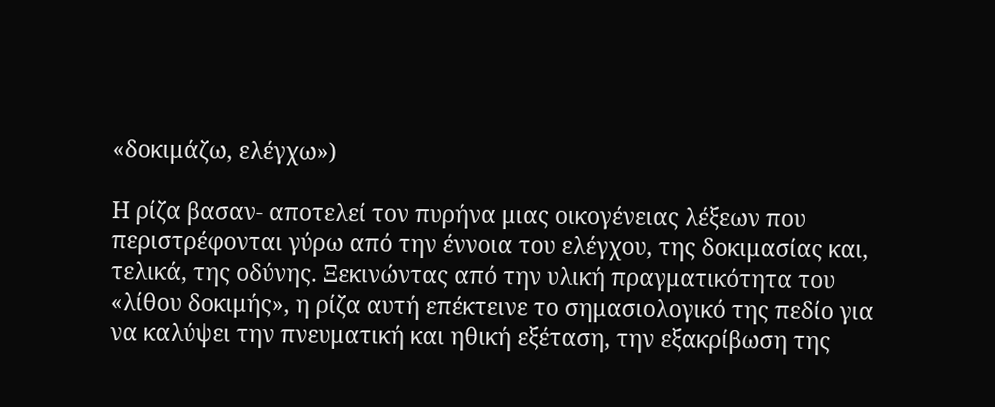«δοκιμάζω, ελέγχω»)

Η ρίζα βασαν- αποτελεί τον πυρήνα μιας οικογένειας λέξεων που περιστρέφονται γύρω από την έννοια του ελέγχου, της δοκιμασίας και, τελικά, της οδύνης. Ξεκινώντας από την υλική πραγματικότητα του «λίθου δοκιμής», η ρίζα αυτή επέκτεινε το σημασιολογικό της πεδίο για να καλύψει την πνευματική και ηθική εξέταση, την εξακρίβωση της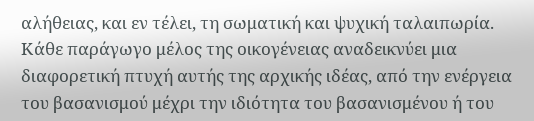αλήθειας, και εν τέλει, τη σωματική και ψυχική ταλαιπωρία. Κάθε παράγωγο μέλος της οικογένειας αναδεικνύει μια διαφορετική πτυχή αυτής της αρχικής ιδέας, από την ενέργεια του βασανισμού μέχρι την ιδιότητα του βασανισμένου ή του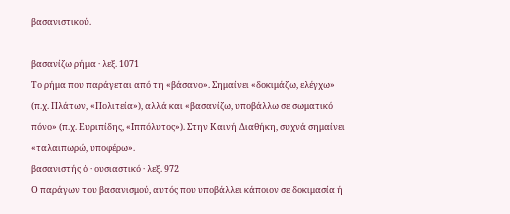βασανιστικού.

βασανίζω ρήμα · λεξ. 1071
Το ρήμα που παράγεται από τη «βάσανο». Σημαίνει «δοκιμάζω, ελέγχω» (π.χ. Πλάτων, «Πολιτεία»), αλλά και «βασανίζω, υποβάλλω σε σωματικό πόνο» (π.χ. Ευριπίδης, «Ιππόλυτος»). Στην Καινή Διαθήκη, συχνά σημαίνει «ταλαιπωρώ, υποφέρω».
βασανιστής ὁ · ουσιαστικό · λεξ. 972
Ο παράγων του βασανισμού, αυτός που υποβάλλει κάποιον σε δοκιμασία ή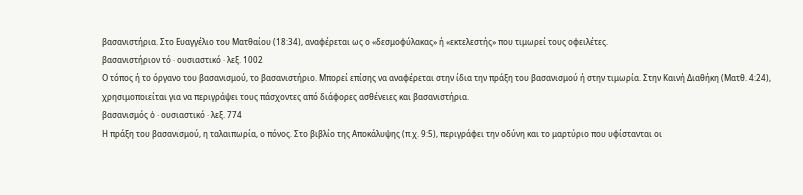βασανιστήρια. Στο Ευαγγέλιο του Ματθαίου (18:34), αναφέρεται ως ο «δεσμοφύλακας» ή «εκτελεστής» που τιμωρεί τους οφειλέτες.
βασανιστήριον τό · ουσιαστικό · λεξ. 1002
Ο τόπος ή το όργανο του βασανισμού, το βασανιστήριο. Μπορεί επίσης να αναφέρεται στην ίδια την πράξη του βασανισμού ή στην τιμωρία. Στην Καινή Διαθήκη (Ματθ. 4:24), χρησιμοποιείται για να περιγράψει τους πάσχοντες από διάφορες ασθένειες και βασανιστήρια.
βασανισμός ὁ · ουσιαστικό · λεξ. 774
Η πράξη του βασανισμού, η ταλαιπωρία, ο πόνος. Στο βιβλίο της Αποκάλυψης (π.χ. 9:5), περιγράφει την οδύνη και το μαρτύριο που υφίστανται οι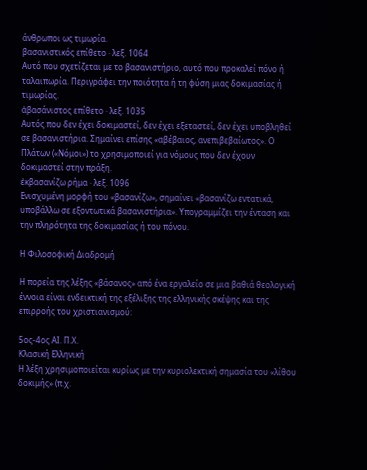άνθρωποι ως τιμωρία.
βασανιστικός επίθετο · λεξ. 1064
Αυτό που σχετίζεται με το βασανιστήριο, αυτό που προκαλεί πόνο ή ταλαιπωρία. Περιγράφει την ποιότητα ή τη φύση μιας δοκιμασίας ή τιμωρίας.
ἀβασάνιστος επίθετο · λεξ. 1035
Αυτός που δεν έχει δοκιμαστεί, δεν έχει εξεταστεί, δεν έχει υποβληθεί σε βασανιστήρια. Σημαίνει επίσης «αβέβαιος, ανεπιβεβαίωτος». Ο Πλάτων («Νόμοι») το χρησιμοποιεί για νόμους που δεν έχουν δοκιμαστεί στην πράξη.
ἐκβασανίζω ρήμα · λεξ. 1096
Ενισχυμένη μορφή του «βασανίζω», σημαίνει «βασανίζω εντατικά, υποβάλλω σε εξοντωτικά βασανιστήρια». Υπογραμμίζει την ένταση και την πληρότητα της δοκιμασίας ή του πόνου.

Η Φιλοσοφική Διαδρομή

Η πορεία της λέξης «βάσανος» από ένα εργαλείο σε μια βαθιά θεολογική έννοια είναι ενδεικτική της εξέλιξης της ελληνικής σκέψης και της επιρροής του χριστιανισμού:

5ος-4ος ΑΙ. Π.Χ.
Κλασική Ελληνική
Η λέξη χρησιμοποιείται κυρίως με την κυριολεκτική σημασία του «λίθου δοκιμής» (π.χ.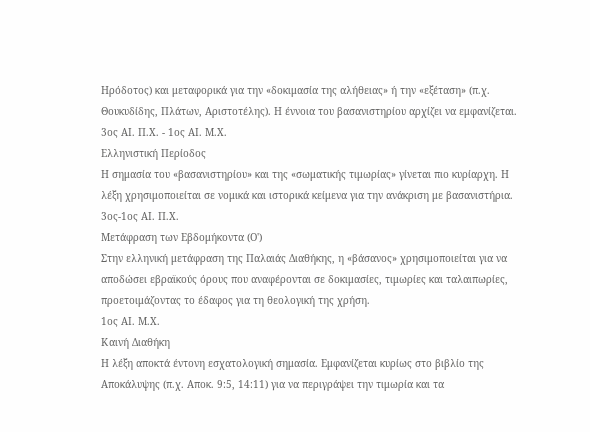Ηρόδοτος) και μεταφορικά για την «δοκιμασία της αλήθειας» ή την «εξέταση» (π.χ. Θουκυδίδης, Πλάτων, Αριστοτέλης). Η έννοια του βασανιστηρίου αρχίζει να εμφανίζεται.
3ος ΑΙ. Π.Χ. - 1ος ΑΙ. Μ.Χ.
Ελληνιστική Περίοδος
Η σημασία του «βασανιστηρίου» και της «σωματικής τιμωρίας» γίνεται πιο κυρίαρχη. Η λέξη χρησιμοποιείται σε νομικά και ιστορικά κείμενα για την ανάκριση με βασανιστήρια.
3ος-1ος ΑΙ. Π.Χ.
Μετάφραση των Εβδομήκοντα (Ο')
Στην ελληνική μετάφραση της Παλαιάς Διαθήκης, η «βάσανος» χρησιμοποιείται για να αποδώσει εβραϊκούς όρους που αναφέρονται σε δοκιμασίες, τιμωρίες και ταλαιπωρίες, προετοιμάζοντας το έδαφος για τη θεολογική της χρήση.
1ος ΑΙ. Μ.Χ.
Καινή Διαθήκη
Η λέξη αποκτά έντονη εσχατολογική σημασία. Εμφανίζεται κυρίως στο βιβλίο της Αποκάλυψης (π.χ. Αποκ. 9:5, 14:11) για να περιγράψει την τιμωρία και τα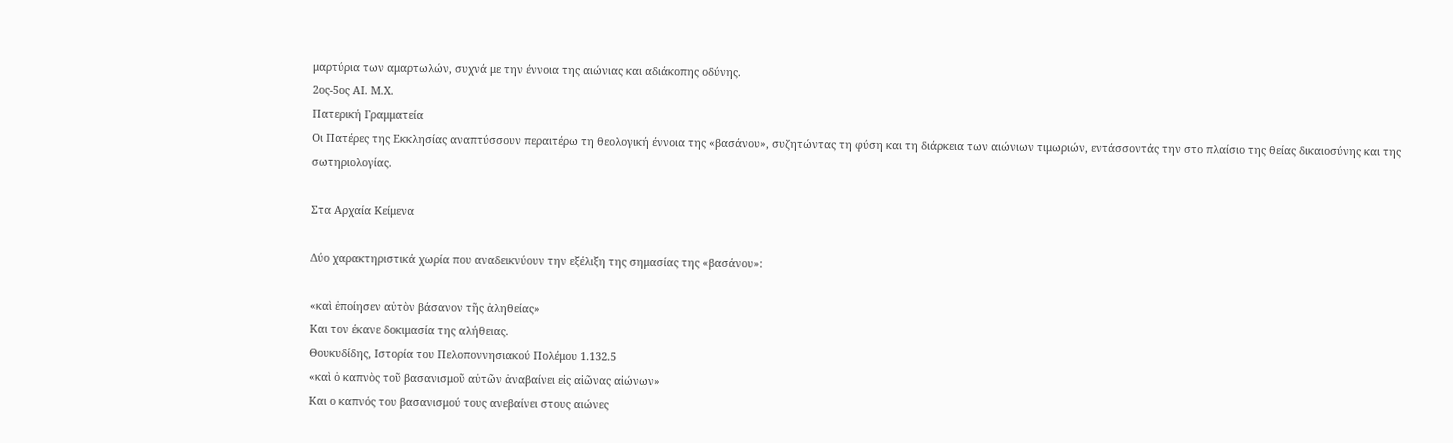μαρτύρια των αμαρτωλών, συχνά με την έννοια της αιώνιας και αδιάκοπης οδύνης.
2ος-5ος ΑΙ. Μ.Χ.
Πατερική Γραμματεία
Οι Πατέρες της Εκκλησίας αναπτύσσουν περαιτέρω τη θεολογική έννοια της «βασάνου», συζητώντας τη φύση και τη διάρκεια των αιώνιων τιμωριών, εντάσσοντάς την στο πλαίσιο της θείας δικαιοσύνης και της σωτηριολογίας.

Στα Αρχαία Κείμενα

Δύο χαρακτηριστικά χωρία που αναδεικνύουν την εξέλιξη της σημασίας της «βασάνου»:

«καὶ ἐποίησεν αὐτὸν βάσανον τῆς ἀληθείας»
Και τον έκανε δοκιμασία της αλήθειας.
Θουκυδίδης, Ιστορία του Πελοποννησιακού Πολέμου 1.132.5
«καὶ ὁ καπνὸς τοῦ βασανισμοῦ αὐτῶν ἀναβαίνει εἰς αἰῶνας αἰώνων»
Και ο καπνός του βασανισμού τους ανεβαίνει στους αιώνες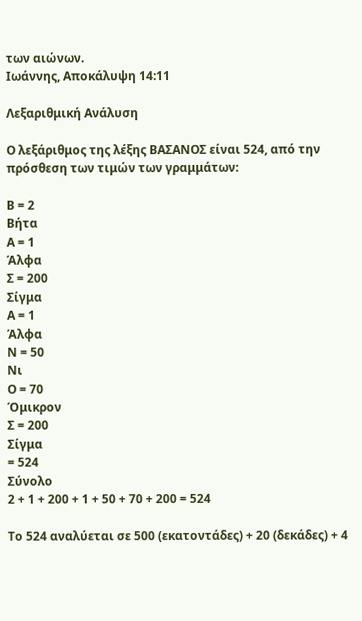των αιώνων.
Ιωάννης, Αποκάλυψη 14:11

Λεξαριθμική Ανάλυση

Ο λεξάριθμος της λέξης ΒΑΣΑΝΟΣ είναι 524, από την πρόσθεση των τιμών των γραμμάτων:

Β = 2
Βήτα
Α = 1
Άλφα
Σ = 200
Σίγμα
Α = 1
Άλφα
Ν = 50
Νι
Ο = 70
Όμικρον
Σ = 200
Σίγμα
= 524
Σύνολο
2 + 1 + 200 + 1 + 50 + 70 + 200 = 524

Το 524 αναλύεται σε 500 (εκατοντάδες) + 20 (δεκάδες) + 4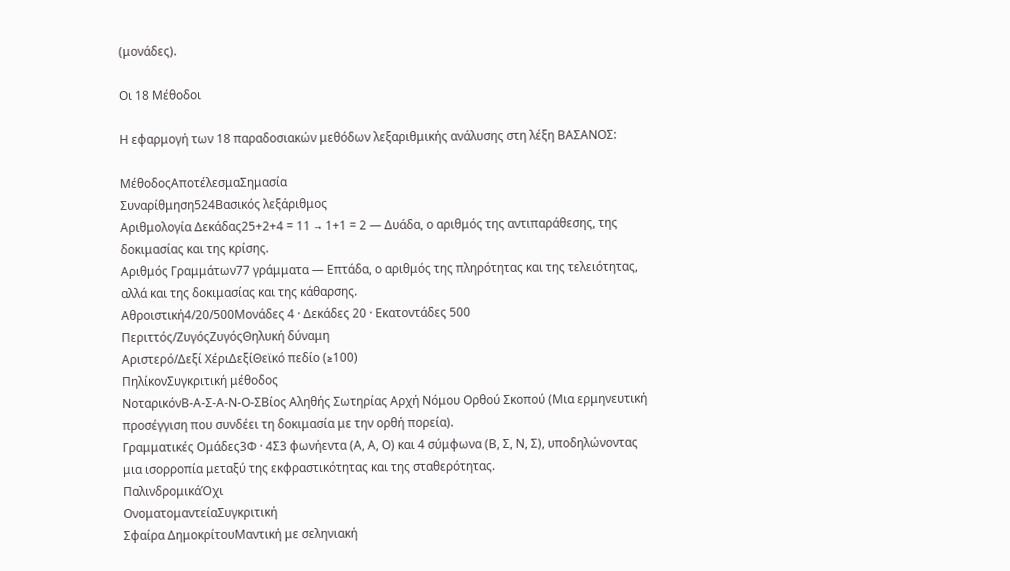(μονάδες).

Οι 18 Μέθοδοι

Η εφαρμογή των 18 παραδοσιακών μεθόδων λεξαριθμικής ανάλυσης στη λέξη ΒΑΣΑΝΟΣ:

ΜέθοδοςΑποτέλεσμαΣημασία
Συναρίθμηση524Βασικός λεξάριθμος
Αριθμολογία Δεκάδας25+2+4 = 11 → 1+1 = 2 — Δυάδα, ο αριθμός της αντιπαράθεσης, της δοκιμασίας και της κρίσης.
Αριθμός Γραμμάτων77 γράμματα — Επτάδα, ο αριθμός της πληρότητας και της τελειότητας, αλλά και της δοκιμασίας και της κάθαρσης.
Αθροιστική4/20/500Μονάδες 4 · Δεκάδες 20 · Εκατοντάδες 500
Περιττός/ΖυγόςΖυγόςΘηλυκή δύναμη
Αριστερό/Δεξί ΧέριΔεξίΘεϊκό πεδίο (≥100)
ΠηλίκονΣυγκριτική μέθοδος
ΝοταρικόνΒ-Α-Σ-Α-Ν-Ο-ΣΒίος Αληθής Σωτηρίας Αρχή Νόμου Ορθού Σκοπού (Μια ερμηνευτική προσέγγιση που συνδέει τη δοκιμασία με την ορθή πορεία).
Γραμματικές Ομάδες3Φ · 4Σ3 φωνήεντα (Α, Α, Ο) και 4 σύμφωνα (Β, Σ, Ν, Σ), υποδηλώνοντας μια ισορροπία μεταξύ της εκφραστικότητας και της σταθερότητας.
ΠαλινδρομικάΌχι
ΟνοματομαντείαΣυγκριτική
Σφαίρα ΔημοκρίτουΜαντική με σεληνιακή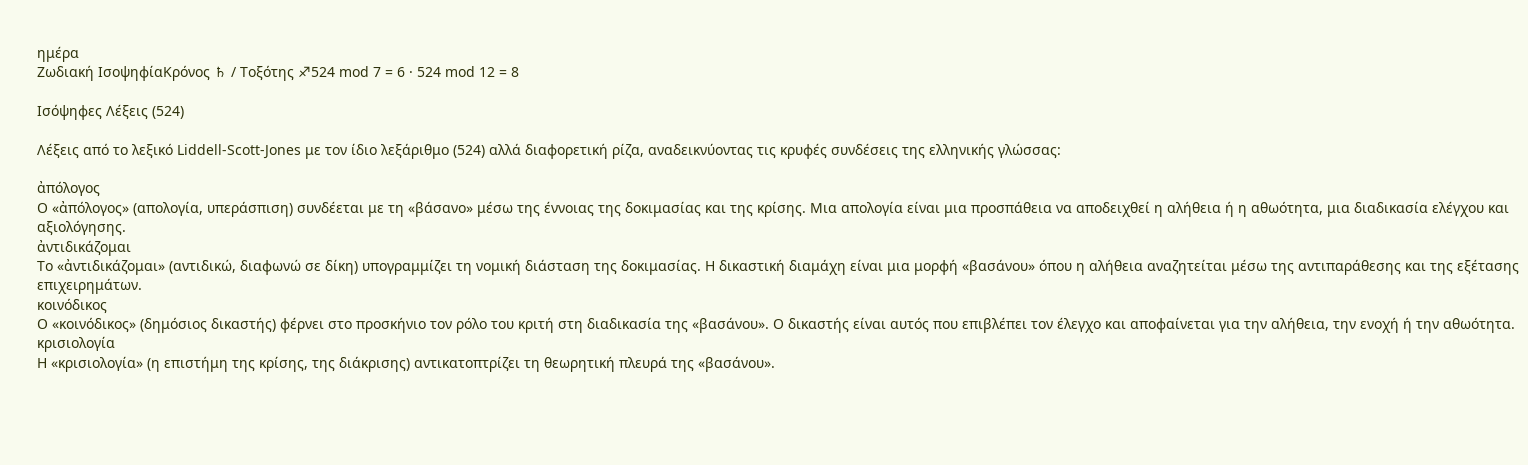ημέρα
Ζωδιακή ΙσοψηφίαΚρόνος ♄ / Τοξότης ♐524 mod 7 = 6 · 524 mod 12 = 8

Ισόψηφες Λέξεις (524)

Λέξεις από το λεξικό Liddell-Scott-Jones με τον ίδιο λεξάριθμο (524) αλλά διαφορετική ρίζα, αναδεικνύοντας τις κρυφές συνδέσεις της ελληνικής γλώσσας:

ἀπόλογος
Ο «ἀπόλογος» (απολογία, υπεράσπιση) συνδέεται με τη «βάσανο» μέσω της έννοιας της δοκιμασίας και της κρίσης. Μια απολογία είναι μια προσπάθεια να αποδειχθεί η αλήθεια ή η αθωότητα, μια διαδικασία ελέγχου και αξιολόγησης.
ἀντιδικάζομαι
Το «ἀντιδικάζομαι» (αντιδικώ, διαφωνώ σε δίκη) υπογραμμίζει τη νομική διάσταση της δοκιμασίας. Η δικαστική διαμάχη είναι μια μορφή «βασάνου» όπου η αλήθεια αναζητείται μέσω της αντιπαράθεσης και της εξέτασης επιχειρημάτων.
κοινόδικος
Ο «κοινόδικος» (δημόσιος δικαστής) φέρνει στο προσκήνιο τον ρόλο του κριτή στη διαδικασία της «βασάνου». Ο δικαστής είναι αυτός που επιβλέπει τον έλεγχο και αποφαίνεται για την αλήθεια, την ενοχή ή την αθωότητα.
κρισιολογία
Η «κρισιολογία» (η επιστήμη της κρίσης, της διάκρισης) αντικατοπτρίζει τη θεωρητική πλευρά της «βασάνου».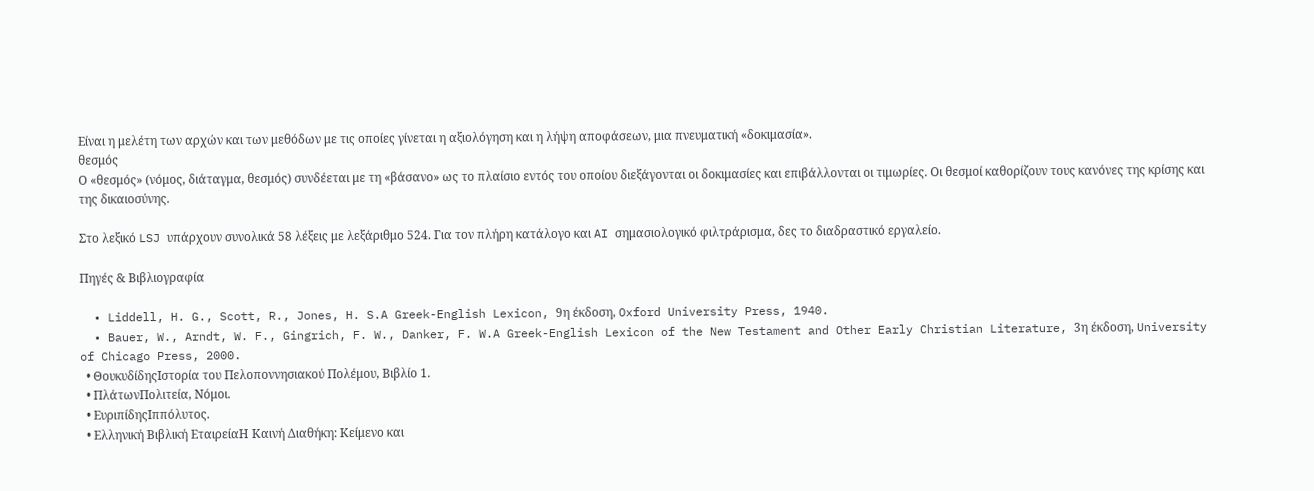Είναι η μελέτη των αρχών και των μεθόδων με τις οποίες γίνεται η αξιολόγηση και η λήψη αποφάσεων, μια πνευματική «δοκιμασία».
θεσμός
Ο «θεσμός» (νόμος, διάταγμα, θεσμός) συνδέεται με τη «βάσανο» ως το πλαίσιο εντός του οποίου διεξάγονται οι δοκιμασίες και επιβάλλονται οι τιμωρίες. Οι θεσμοί καθορίζουν τους κανόνες της κρίσης και της δικαιοσύνης.

Στο λεξικό LSJ υπάρχουν συνολικά 58 λέξεις με λεξάριθμο 524. Για τον πλήρη κατάλογο και AI σημασιολογικό φιλτράρισμα, δες το διαδραστικό εργαλείο.

Πηγές & Βιβλιογραφία

  • Liddell, H. G., Scott, R., Jones, H. S.A Greek-English Lexicon, 9η έκδοση, Oxford University Press, 1940.
  • Bauer, W., Arndt, W. F., Gingrich, F. W., Danker, F. W.A Greek-English Lexicon of the New Testament and Other Early Christian Literature, 3η έκδοση, University of Chicago Press, 2000.
  • ΘουκυδίδηςΙστορία του Πελοποννησιακού Πολέμου, Βιβλίο 1.
  • ΠλάτωνΠολιτεία, Νόμοι.
  • ΕυριπίδηςΙππόλυτος.
  • Ελληνική Βιβλική ΕταιρείαΗ Καινή Διαθήκη: Κείμενο και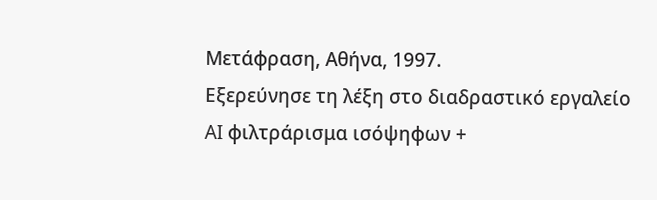Μετάφραση, Αθήνα, 1997.
Εξερεύνησε τη λέξη στο διαδραστικό εργαλείο
AI φιλτράρισμα ισόψηφων +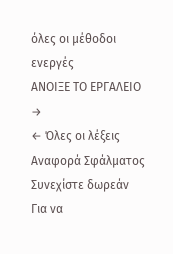όλες οι μέθοδοι ενεργές
ΑΝΟΙΞΕ ΤΟ ΕΡΓΑΛΕΙΟ →
← Όλες οι λέξεις
Αναφορά Σφάλματος
Συνεχίστε δωρεάν
Για να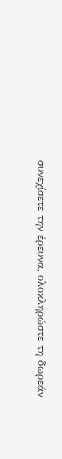συνεχίσετε την έρευνα, ολοκληρώστε τη δωρεάν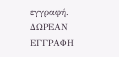εγγραφή.
ΔΩΡΕΑΝ ΕΓΓΡΑΦΗ